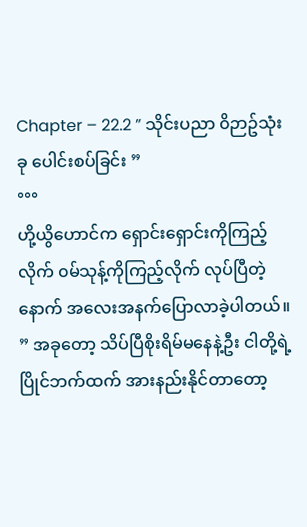Chapter – 22.2 ” သိုင်းပညာ ၀ိဉာဥ်သုံးခု ပေါင်းစပ်ခြင်း ”
°°°
ဟို့ယွိဟောင်က ရှောင်းရှောင်းကိုကြည့်လိုက် ၀မ်သုန့်ကိုကြည့်လိုက် လုပ်ပြီတဲ့နောက် အလေးအနက်ပြောလာခဲ့ပါတယ်။
” အခုတော့ သိပ်ပြီစိုးရိမ်မနေနဲ့ဦး ငါတို့ရဲ့ပြိုင်ဘက်ထက် အားနည်းနိုင်တာတော့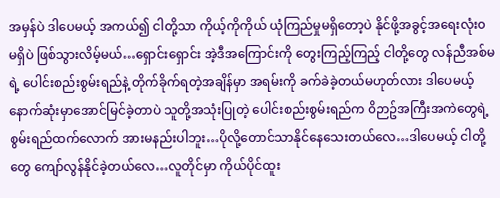အမှန်ပဲ ဒါပေမယ့် အကယ်၍ ငါတို့သာ ကိုယ့်ကိုကိုယ် ယုံကြည်မှုမရှိတော့ပဲ နိုင်ဖို့အခွင့်အရေးလုံး၀ မရှိပဲ ဖြစ်သွားလိမ့်မယ်…ရှောင်းရှောင်း အဲ့ဒီအကြောင်းကို တွေးကြည့်ကြည့် ငါတို့တွေ လန်ညီအစ်မရဲ့ ပေါင်းစည်းစွမ်းရည်နဲ့ တိုက်ခိုက်ရတဲ့အချိန်မှာ အရမ်းကို ခက်ခဲခဲ့တယ်မဟုတ်လား ဒါပေမယ့် နောက်ဆုံးမှာအောင်မြင်ခဲ့တာပဲ သူတို့အသုံးပြုတဲ့ ပေါင်းစည်းစွမ်းရည်က ၀ိဉာဥ်အကြီးအကဲတွေရဲ့ စွမ်းရည်ထက်လောက် အားမနည်းပါဘူး…ပိုလို့တောင်သာနိုင်နေသေးတယ်လေ…ဒါပေမယ့် ငါတို့တွေ ကျော်လွန်နိုင်ခဲ့တယ်လေ…လူတိုင်မှာ ကိုယ်ပိုင်ထူး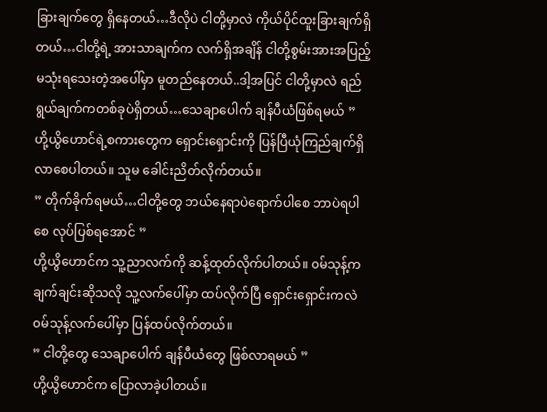ခြားချက်တွေ ရှိနေတယ်…ဒီလိုပဲ ငါတို့မှာလဲ ကိုယ်ပိုင်ထူးခြားချက်ရှိတယ်…ငါတို့ရဲ့ အားသာချက်က လက်ရှိအချိန် ငါတို့စွမ်းအားအပြည့် မသုံးရသေးတဲ့အပေါ်မှာ မူတည်နေတယ်..ဒါ့အပြင် ငါတို့မှာလဲ ရည်ရွယ်ချက်ကတစ်ခုပဲရှိတယ်…သေချာပေါက် ချန်ပီယံဖြစ်ရမယ် ”
ဟို့ယွိဟောင်ရဲ့စကားတွေက ရှောင်းရှောင်းကို ပြန်ပြီယုံကြည်ချက်ရှိလာစေပါတယ်။ သူမ ခေါင်းညိတ်လိုက်တယ်။
” တိုက်ခိုက်ရမယ်…ငါတို့တွေ ဘယ်နေရာပဲရောက်ပါစေ ဘာပဲရပါစေ လုပ်ပြစ်ရအောင် ”
ဟို့ယွိဟောင်က သူ့ညာလက်ကို ဆန့်ထုတ်လိုက်ပါတယ်။ ၀မ်သုန့်က ချက်ချင်းဆိုသလို သူ့လက်ပေါ်မှာ ထပ်လိုက်ပြီ ရှောင်းရှောင်းကလဲ ၀မ်သုန့်လက်ပေါ်မှာ ပြန်ထပ်လိုက်တယ်။
” ငါတို့တွေ သေချာပေါက် ချန်ပီယံတွေ ဖြစ်လာရမယ် ”
ဟို့ယွိဟောင်က ပြောလာခဲ့ပါတယ်။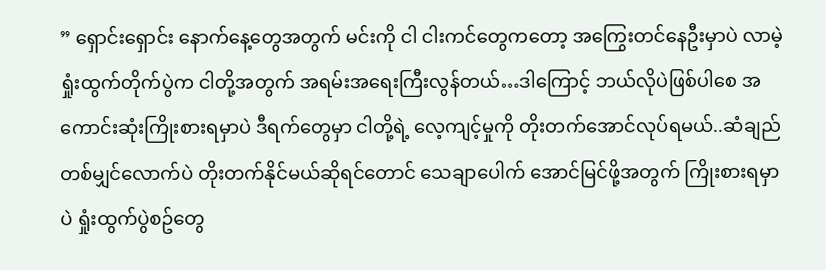” ရှောင်းရှောင်း နောက်နေ့တွေအတွက် မင်းကို ငါ ငါးကင်တွေကတော့ အကြွေးတင်နေဦးမှာပဲ လာမဲ့ရှုံးထွက်တိုက်ပွဲက ငါတို့အတွက် အရမ်းအရေးကြီးလွန်တယ်…ဒါကြောင့် ဘယ်လိုပဲဖြစ်ပါစေ အကောင်းဆုံးကြိုးစားရမှာပဲ ဒီရက်တွေမှာ ငါတို့ရဲ့ လေ့ကျင့်မှုကို တိုးတက်အောင်လုပ်ရမယ်..ဆံချည်တစ်မျှင်လောက်ပဲ တိုးတက်နိုင်မယ်ဆိုရင်တောင် သေချာပေါက် အောင်မြင်ဖို့အတွက် ကြိုးစားရမှာပဲ ရှုံးထွက်ပွဲစဥ်တွေ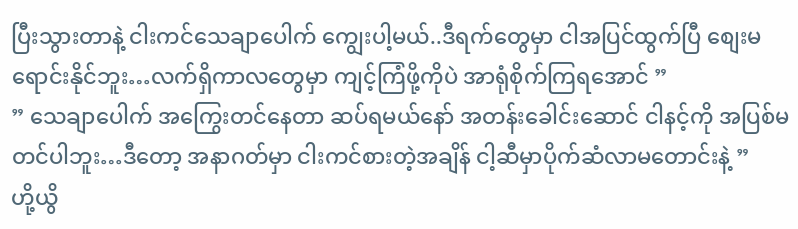ပြီးသွားတာနဲ့ ငါးကင်သေချာပေါက် ကျွေးပါ့မယ်..ဒီရက်တွေမှာ ငါအပြင်ထွက်ပြီ စျေးမရောင်းနိုင်ဘူး…လက်ရှိကာလတွေမှာ ကျင့်ကြံဖို့ကိုပဲ အာရုံစိုက်ကြရအောင် ”
” သေချာပေါက် အကြွေးတင်နေတာ ဆပ်ရမယ်နော် အတန်းခေါင်းဆောင် ငါနင့်ကို အပြစ်မတင်ပါဘူး…ဒီတော့ အနာဂတ်မှာ ငါးကင်စားတဲ့အချိန် ငါ့ဆီမှာပိုက်ဆံလာမတောင်းနဲ့ ”
ဟို့ယွိ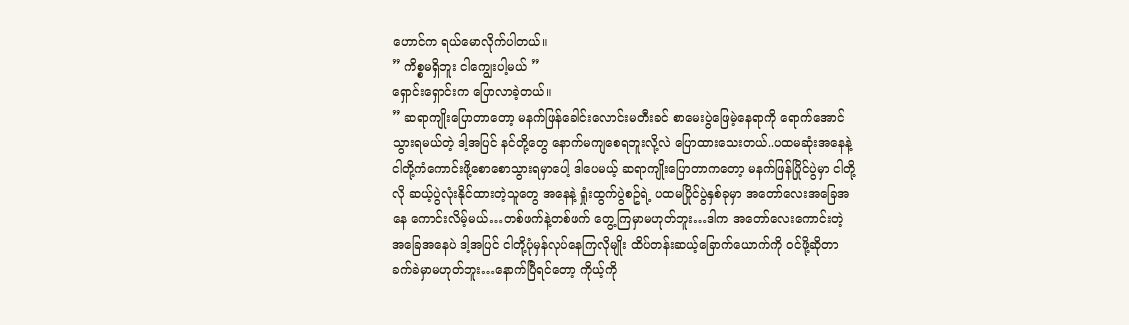ဟောင်က ရယ်မောလိုက်ပါတယ်။
” ကိစ္စမရှိဘူး ငါကျွေးပါ့မယ် ”
ရှောင်းရှောင်းက ပြောလာခဲ့တယ်။
” ဆရာကျိုးပြောတာတော့ မနက်ဖြန်ခေါင်းလောင်းမတီးခင် စာမေးပွဲဖြေမဲ့နေရာကို ရောက်အောင်သွားရမယ်တဲ့ ဒါ့အပြင် နင်တို့တွေ နောက်မကျစေရဘူးလို့လဲ ပြောထားသေးတယ်..ပထမဆုံးအနေနဲ့ ငါတို့ကံကောင်းဖို့စောစောသွားရမှာပေါ့ ဒါပေမယ့် ဆရာကျိုးပြောတာကတော့ မနက်ဖြန်ပြိုင်ပွဲမှာ ငါတို့လို ဆယ့်ပွဲလုံးနိုင်ထားတဲ့သူတွေ အနေနဲ့ ရှုံးထွက်ပွဲစဥ်ရဲ့ ပထမပြိုင်ပွဲနှစ်ခုမှာ အတော်လေးအခြေအနေ ကောင်းလိမ့်မယ်…တစ်ဖက်နဲ့တစ်ဖက် တွေ့ကြမှာမဟုတ်ဘူး…ဒါက အတော်လေးကောင်းတဲ့ အခြေအနေပဲ ဒါ့အပြင် ငါတို့ပုံမှန်လုပ်နေကြလိုမျိုး ထိပ်တန်းဆယ့်ခြောက်ယောက်ကို ၀င်ဖို့ဆိုတာ ခက်ခဲမှာမဟုတ်ဘူး…နောက်ပြီရင်တော့ ကိုယ့်ကို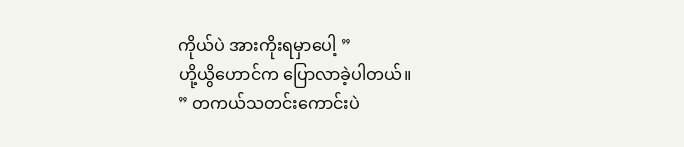ကိုယ်ပဲ အားကိုးရမှာပေါ့ ”
ဟို့ယွိဟောင်က ပြောလာခဲ့ပါတယ်။
” တကယ်သတင်းကောင်းပဲ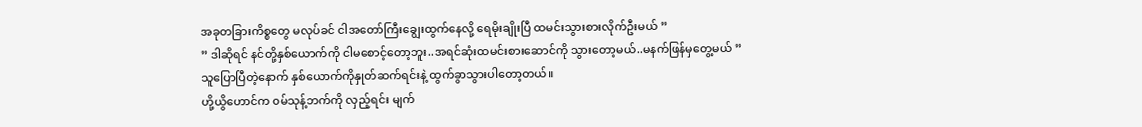အခုတခြားကိစ္စတွေ မလုပ်ခင် ငါအတော်ကြီးချွေးထွက်နေလို့ ရေမိုးချိုးပြီ ထမင်းသွားစားလိုက်ဦးမယ် ”
” ဒါဆိုရင် နင်တို့နှစ်ယောက်ကို ငါမစောင့်တော့ဘူး..အရင်ဆုံးထမင်းစားဆောင်ကို သွားတော့မယ်..မနက်ဖြန်မှတွေ့မယ် ”
သူပြောပြီတဲ့နောက် နှစ်ယောက်ကိုနှုတ်ဆက်ရင်းနဲ့ ထွက်ခွာသွားပါတော့တယ်။
ဟို့ယွိဟောင်က ၀မ်သုန့်ဘက်ကို လှည့်ရင်း မျက်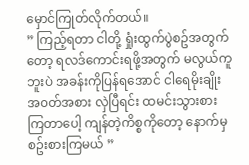မှောင်ကြုတ်လိုက်တယ်။
” ကြည့်ရတာ ငါတို့ ရှုံးထွက်ပွဲစဥ်အတွက်တော့ ရလဒ်ကောင်းရဖို့အတွက် မလွယ်ကူဘူးပဲ အခန်းကိုပြန်ရအောင် ငါရေမိုးချိုးအ၀တ်အစား လှဲပြီရင်း ထမင်းသွားစားကြတာပေါ့ ကျန်တဲ့ကိစ္စကိုတော့ နောက်မှစဥ်းစားကြမယ် ”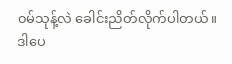၀မ်သုန့်လဲ ခေါင်းညိတ်လိုက်ပါတယ်။
ဒါပေ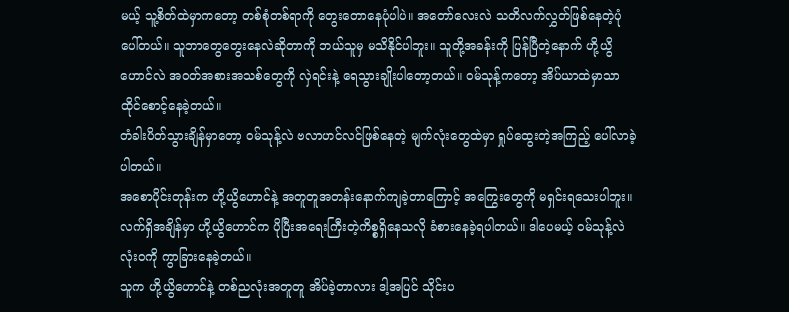မယ့် သူ့စိတ်ထဲမှာကတော့ တစ်စုံတစ်ရာကို တွေးတောနေပုံပါပဲ။ အတော်လေးလဲ သတိလက်လွှတ်ဖြစ်နေတဲ့ပုံပေါ်တယ်။ သူဘာတွေတွေးနေလဲဆိုတာကို ဘယ်သူမှ မသိနိုင်ပါဘူး။ သူတို့အခန်းကို ပြန်ပြီတဲ့နောက် ဟို့ယွိဟောင်လဲ အ၀တ်အစားအသစ်တွေကို လှဲရင်းနဲ့ ရေသွားချိုးပါတော့တယ်။ ၀မ်သုန့်ကတော့ အိပ်ယာထဲမှာသာ ထိုင်စောင့်နေခဲ့တယ်။
တံခါးပိတ်သွားချိန်မှာတော့ ၀မ်သုန့်လဲ ဗလာဟင်လင်ဖြစ်နေတဲ့ မျက်လုံးတွေထဲမှာ ရှုပ်ထွေးတဲ့အကြည့် ပေါ်လာခဲ့ပါတယ်။
အစောပိုင်းတုန်းက ဟို့ယွိဟောင်နဲ့ အတူတူအတန်းနောက်ကျခဲ့တာကြောင့် အကြွေးတွေကို မရှင်းရသေးပါဘူး။ လက်ရှိအချိန်မှာ ဟို့ယွိဟောင်က ပိုပြီးအရေးကြီးတဲ့ကိစ္စရှိနေသလို ခံစားနေခဲ့ရပါတယ်။ ဒါပေမယ့် ၀မ်သုန့်လဲ လုံး၀ကို ကွာခြားနေခဲ့တယ်။
သူက ဟို့ယွိဟောင်နဲ့ တစ်ညလုံးအတူတူ အိပ်ခဲ့တာလား ဒါ့အပြင် သိုင်းပ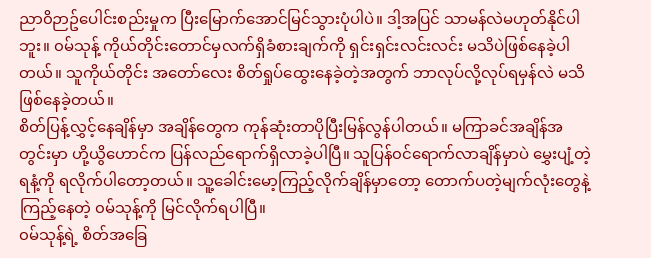ညာ၀ိဉာဥ်ပေါင်းစည်းမှုက ပြီးမြောက်အောင်မြင်သွားပုံပါပဲ။ ဒါ့အပြင် သာမန်လဲမဟုတ်နိုင်ပါဘူး။ ၀မ်သုန့် ကိုယ်တိုင်းတောင်မှလက်ရှိခံစားချက်ကို ရှင်းရှင်းလင်းလင်း မသိပဲဖြစ်နေခဲ့ပါတယ်။ သူကိုယ်တိုင်း အတော်လေး စိတ်ရှုပ်ထွေးနေခဲ့တဲ့အတွက် ဘာလုပ်လို့လုပ်ရမှန်လဲ မသိဖြစ်နေခဲ့တယ်။
စိတ်ပြန့်လွှင့်နေချိန်မှာ အချိန်တွေက ကုန်ဆုံးတာပိုပြီးမြန်လွန်ပါတယ်။ မကြာခင်အချိန်အတွင်းမှာ ဟို့ယွိဟောင်က ပြန်လည်ရောက်ရှိလာခဲ့ပါပြီ။ သူပြန်၀င်ရောက်လာချိန်မှာပဲ မွှေးပျံ့တဲ့ရနံ့ကို ရလိုက်ပါတော့တယ်။ သူ့ခေါင်းမော့ကြည့်လိုက်ချိန်မှာတော့ တောက်ပတဲ့မျက်လုံးတွေနဲ့ ကြည့်နေတဲ့ ၀မ်သုန့်ကို မြင်လိုက်ရပါပြီ။
၀မ်သုန့်ရဲ့ စိတ်အခြေ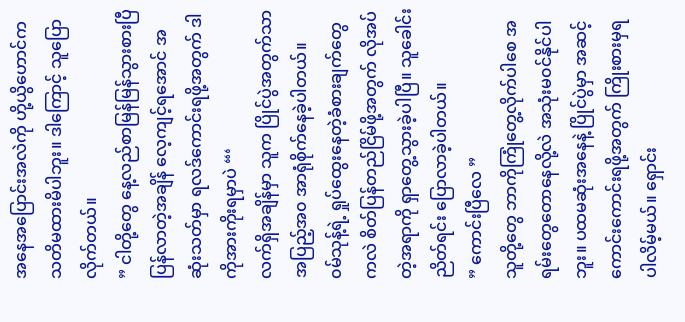အနေအပြောင်းအလဲကို ဟို့ယွိဟောင်က သတိမထားမိပါဘူး။ ဒါကြောင့် သူပြောလိုက်တယ်။
” ငါတို့တွေ နေ့လည်စာမြန်မြန်သွားစားပြီ ပြန်လာတဲ့အချိန် လေ့ကျင့်ရအောင် အဆုံးသတ်မှာ ရလဒ်ကောင်းရဖို့အတွက် ဒါကိုအားကိုးရမှာပဲ “‘
လက်ရှိအချိန်မှာ သူက ပြိုင်ပွဲအတွက်သာ အပြည့်အ၀ အာရုံစိုက်နေခဲ့ပါတယ်။
၀မ်သုန့်ရဲ့ ရှုပ်ထွေးနေတဲ့ခံစားချက်တွေကလဲ စိတ်ပြန်တည်ငြိမ်ဖို့အတွက် လိုအပ်တဲ့အရာကို ရှာတွေ့သွားခဲ့ပါပြီ။ သူခေါင်းညိတ်ရင်း ပြောလာခဲ့ပါတယ်။
” ကောင်းပြီလေ ”
သူတို့တွေ ဘာကိုကြုံတွေ့လိုက်ပါစေ အရမ်းတွေတောနေလို့လဲ အသုံးမ၀င်နိုင်ပါဘူး။ ပထမဆုံးအနေနဲ့ ပြိုင်ပွဲမှာ အဆင့်ကောင်းကောင်းရဖို့အတွက် ကြိုးစားမှရပါလိမ့်မယ်။ ရှောင်း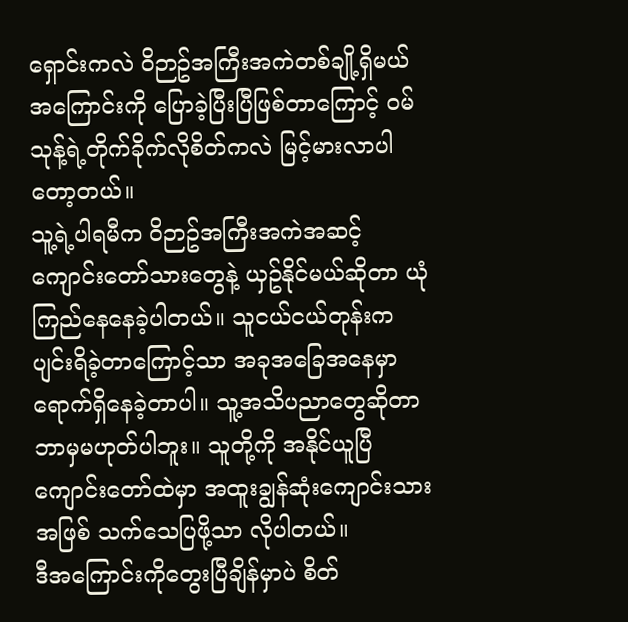ရှောင်းကလဲ ၀ိဉာဥ်အကြီးအကဲတစ်ချို့ရှိမယ်အကြောင်းကို ပြောခဲ့ပြီးပြီဖြစ်တာကြောင့် ၀မ်သုန့်ရဲ့တိုက်ခိုက်လိုစိတ်ကလဲ မြင့်မားလာပါတော့တယ်။
သူ့ရဲ့ပါရမီက ၀ိဉာဥ်အကြီးအကဲအဆင့်ကျောင်းတော်သားတွေနဲ့ ယှဥ်နိုင်မယ်ဆိုတာ ယုံကြည်နေနေခဲ့ပါတယ်။ သူငယ်ငယ်တုန်းက ပျင်းရိခဲ့တာကြောင့်သာ အခုအခြေအနေမှာ ရောက်ရှိနေခဲ့တာပါ။ သူ့အသိပညာတွေဆိုတာ ဘာမှမဟုတ်ပါဘူး။ သူတို့ကို အနိုင်ယူပြီ ကျောင်းတော်ထဲမှာ အထူးချွန်ဆုံးကျောင်းသားအဖြစ် သက်သေပြဖို့သာ လိုပါတယ်။
ဒီအကြောင်းကိုတွေးပြီချိန်မှာပဲ စိတ်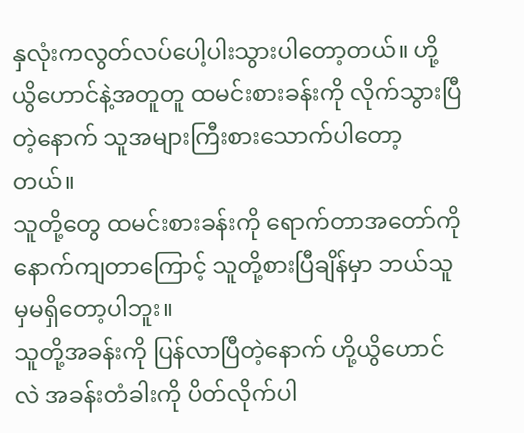နှလုံးကလွတ်လပ်ပေါ့ပါးသွားပါတော့တယ်။ ဟို့ယွိဟောင်နဲ့အတူတူ ထမင်းစားခန်းကို လိုက်သွားပြီတဲ့နောက် သူအများကြီးစားသောက်ပါတော့တယ်။
သူတို့တွေ ထမင်းစားခန်းကို ရောက်တာအတော်ကို နောက်ကျတာကြောင့် သူတို့စားပြီချိန်မှာ ဘယ်သူမှမရှိတော့ပါဘူး။
သူတို့အခန်းကို ပြန်လာပြီတဲ့နောက် ဟို့ယွိဟောင်လဲ အခန်းတံခါးကို ပိတ်လိုက်ပါ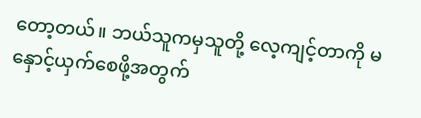တော့တယ်။ ဘယ်သူကမှသူတို့ လေ့ကျင့်တာကို မနှောင့်ယှက်စေဖို့အတွက်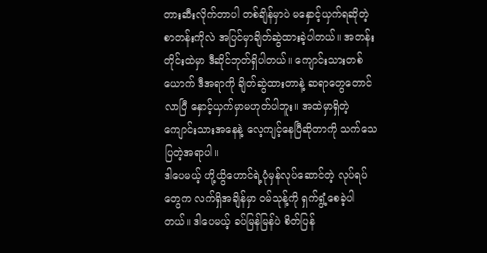တားဆီးလိုက်တာပါ တစ်ချိန်မှာပဲ မနှောင့်ယှက်ရဆိုတဲ့ စာတန်းကိုလဲ အပြင်မှာချိတ်ဆွဲထားခဲ့ပါတယ်။ အတန်းတိုင်းထဲမှာ ဒီဆိုင်ဘုတ်ရှိပါတယ်။ ကျောင်းသားတစ်ယောက် ဒီအရာကို ချိတ်ဆွဲထားတာနဲ့ ဆရာတွေတောင်လာပြီ နှောင့်ယှက်မှာမဟုတ်ပါဘူး။ အထဲမှာရှိတဲ့ ကျောင်းသားအနေနဲ့ လေ့ကျင့်နေပြီဆိုတာကို သက်သေပြတဲ့အရာပါ။
ဒါပေမယ့် ဟို့ယွိဟောင်ရဲ့ပုံမှန်လုပ်ဆောင်တဲ့ လုပ်ရပ်တွေက လက်ရှိအချိန်မှာ ၀မ်သုန့်ကို ရှက်ရွံ့စေခဲ့ပါတယ်။ ဒါပေမယ့် ခပ်မြန်မြန်ပဲ စိတ်ပြန်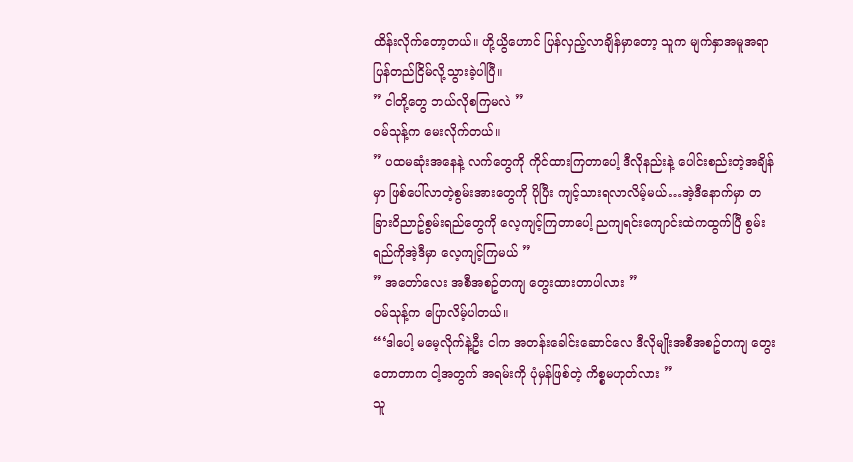ထိန်းလိုက်တော့တယ်။ ဟို့ယွိဟောင် ပြန်လှည့်လာချိန်မှာတော့ သူက မျက်နှာအမူအရာပြန်တည်ငြိမ်လို့သွားခဲ့ပါပြီ။
” ငါတို့တွေ ဘယ်လိုစကြမလဲ ”
၀မ်သုန့်က မေးလိုက်တယ်။
” ပထမဆုံးအနေနဲ့ လက်တွေကို ကိုင်ထားကြတာပေါ့ ဒီလိုနည်းနဲ့ ပေါင်းစည်းတဲ့အချိန်မှာ ဖြစ်ပေါ်လာတဲ့စွမ်းအားတွေကို ပိုပြီး ကျင့်သားရလာလိမ့်မယ်…အဲ့ဒီနောက်မှာ တခြား၀ိညာဥ်စွမ်းရည်တွေကို လေ့ကျင့်ကြတာပေါ့ ညကျရင်းကျောင်းထဲကထွက်ပြီ စွမ်းရည်ကိုအဲ့ဒီမှာ လေ့ကျင့်ကြမယ် ”
” အတော်လေး အစီအစဥ်တကျ တွေးထားတာပါလား ”
၀မ်သုန့်က ပြောလိမ့်ပါတယ်။
“‘ဒါပေါ့ မမေ့လိုက်နဲ့ဦး ငါက အတန်းခေါင်းဆောင်လေ ဒီလိုမျိုးအစီအစဥ်တကျ တွေးတောတာက ငါ့အတွက် အရမ်းကို ပုံမှန်ဖြစ်တဲ့ ကိစ္စမဟုတ်လား ”
သူ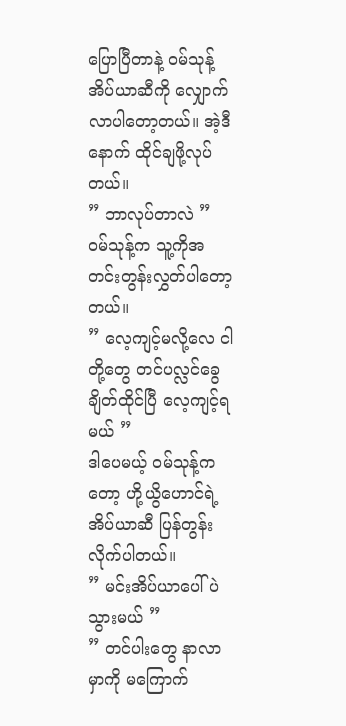ပြောပြီတာနဲ့ ၀မ်သုန့်အိပ်ယာဆီကို လျှောက်လာပါတော့တယ်။ အဲ့ဒီနောက် ထိုင်ချဖို့လုပ်တယ်။
” ဘာလုပ်တာလဲ ”
၀မ်သုန့်က သူ့ကိုအတင်းတွန်းလွှတ်ပါတော့တယ်။
” လေ့ကျင့်မလို့လေ ငါတို့တွေ တင်ပလ္လင်ခွေချိတ်ထိုင်ပြီ လေ့ကျင့်ရမယ် ”
ဒါပေမယ့် ၀မ်သုန့်ကတော့ ဟို့ယွိဟောင်ရဲ့ အိပ်ယာဆီ ပြန်တွန်းလိုက်ပါတယ်။
” မင်းအိပ်ယာပေါ်ပဲသွားမယ် ”
” တင်ပါးတွေ နာလာမှာကို မကြောက်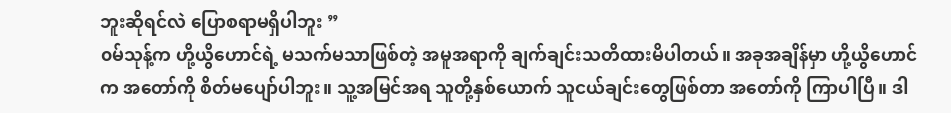ဘူးဆိုရင်လဲ ပြောစရာမရှိပါဘူး ”
၀မ်သုန့်က ဟို့ယွိဟောင်ရဲ့ မသက်မသာဖြစ်တဲ့ အမူအရာကို ချက်ချင်းသတိထားမိပါတယ်။ အခုအချိန်မှာ ဟို့ယွိဟောင်က အတော်ကို စိတ်မပျော်ပါဘူး။ သူ့အမြင်အရ သူတို့နှစ်ယောက် သူငယ်ချင်းတွေဖြစ်တာ အတော်ကို ကြာပါပြီ။ ဒါ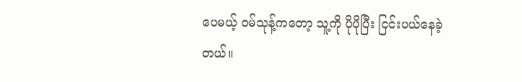ပေမယ့် ၀မ်သုန့်ကတော့ သူ့ကို ပိုပိုပြီး ငြင်းပယ်နေခဲ့တယ်။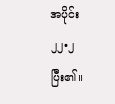အပိုင်း ၂၂•၂ ပြီး၏။